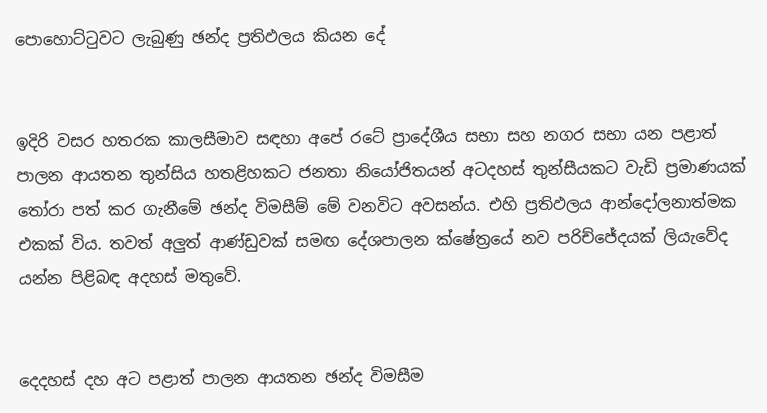පොහොට්ටුවට ලැබුණු ඡන්ද ප්‍රතිඵලය කියන දේ


ඉදිරි වසර හතරක කාලසීමාව සඳහා අපේ රටේ ප්‍රාදේශීය සභා සහ නගර සභා යන පළාත් පාලන ආයතන තුන්සිය හතළිහකට ජනතා නියෝජිතයන් අටදහස් තුන්සීයකට වැඩි ප්‍රමාණයක් තෝරා පත් කර ගැනීමේ ඡන්ද විමසීම් මේ වනවිට අවසන්ය. එහි ප්‍රතිඵලය ආන්දෝලනාත්මක එකක් විය. තවත් අලුත් ආණ්ඩුවක් සමඟ දේශපාලන ක්ෂේත්‍රයේ නව පරිච්ජේදයක් ලියැවේද යන්න පිළිබඳ අදහස් මතුවේ.


දෙදහස් දහ අට පළාත් පාලන ආයතන ඡන්ද විමසීම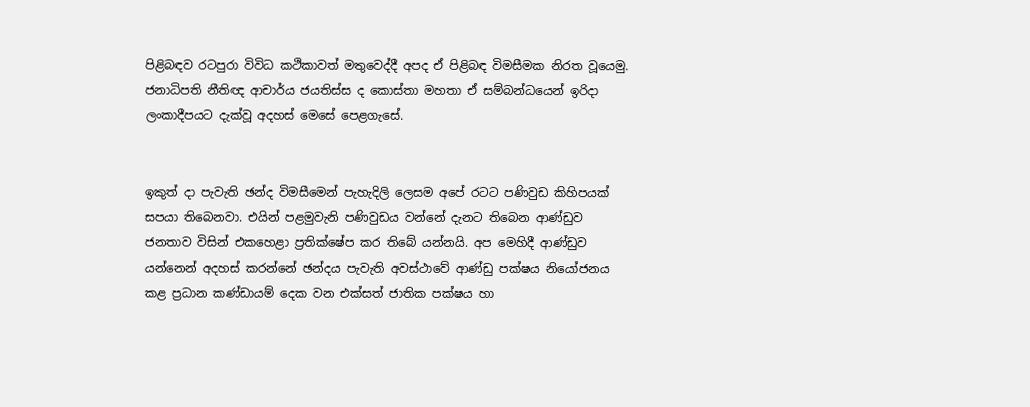පිළිබඳව රටපුරා විවිධ කථිකාවත් මතුවෙද්දී අපද ඒ පිළිබඳ විමසීමක නිරත වූයෙමු. ජනාධිපති නීතිඥ ආචාර්ය ජයතිස්ස ද කොස්තා මහතා ඒ සම්බන්ධයෙන් ඉරිදා ලංකාදීපයට දැක්වූ අදහස් මෙසේ පෙළගැසේ.


ඉකුත් දා පැවැති ඡන්ද විමසීමෙන් පැහැදිලි ලෙසම අපේ රටට පණිවුඩ කිහිපයක් සපයා තිබෙනවා. එයින් පළමුවැනි පණිවුඩය වන්නේ දැනට තිබෙන ආණ්ඩුව ජනතාව විසින් එකහෙළා ප්‍රතික්ෂේප කර තිබේ යන්නයි. අප මෙහිදී ආණ්ඩුව යන්නෙන් අදහස් කරන්නේ ඡන්දය පැවැති අවස්ථාවේ ආණ්ඩු පක්ෂය නියෝජනය කළ ප්‍රධාන කණ්ඩායම් දෙක වන එක්සත් ජාතික පක්ෂය හා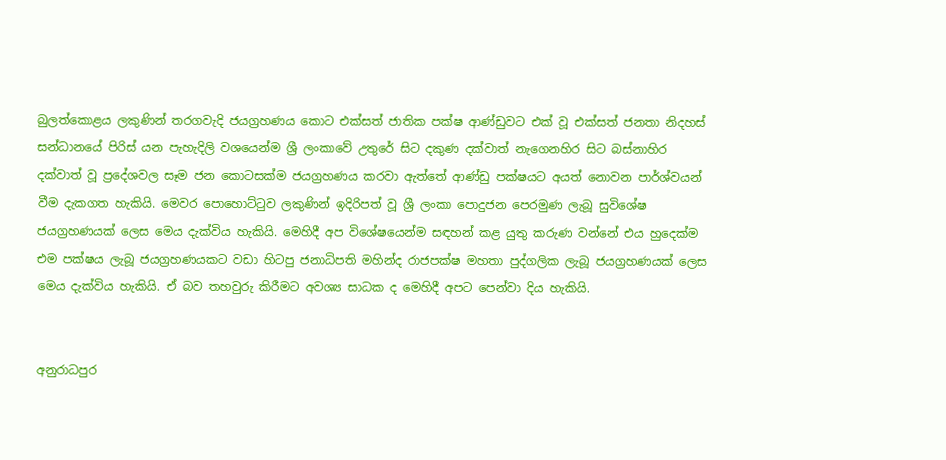බුලත්කොළය ලකුණින් තරගවැදි ජයග්‍රහණය කොට එක්සත් ජාතික පක්ෂ ආණ්ඩුවට එක් වූ එක්සත් ජනතා නිදහස් සන්ධානයේ පිරිස් යන පැහැදිලි වශයෙන්ම ශ්‍රී ලංකාවේ උතුරේ සිට දකුණ දක්වාත් නැගෙනහිර සිට බස්නාහිර දක්වාත් වූ ප්‍රදේශවල සෑම ජන කොටසක්ම ජයග්‍රහණය කරවා ඇත්තේ ආණ්ඩු පක්ෂයට අයත් නොවන පාර්ශ්වයන් වීම දැකගත හැකියි. මෙවර පොහොට්ටුව ලකුණින් ඉදිරිපත් වූ ශ්‍රී ලංකා පොදුජන පෙරමුණ ලැබූ සුවිශේෂ ජයග්‍රහණයක් ලෙස මෙය දැක්විය හැකියි. මෙහිදී අප විශේෂයෙන්ම සඳහන් කළ යුතු කරුණ වන්නේ එය හුදෙක්ම එම පක්ෂය ලැබූ ජයග්‍රහණයකට වඩා හිටපු ජනාධිපති මහින්ද රාජපක්ෂ මහතා පුද්ගලික ලැබූ ජයග්‍රහණයක් ලෙස මෙය දැක්විය හැකියි. ඒ බව තහවුරු කිරීමට අවශ්‍ය සාධක ද මෙහිදී අපට පෙන්වා දිය හැකියි.


අනුරාධපුර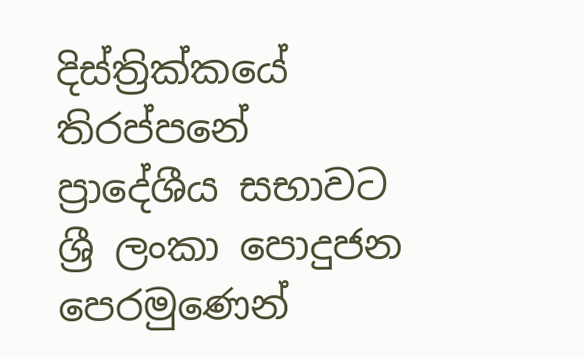දිස්ත්‍රික්කයේ තිරප්පනේ ප්‍රාදේශීය සභාවට ශ්‍රී ලංකා පොදුජන පෙරමුණෙන්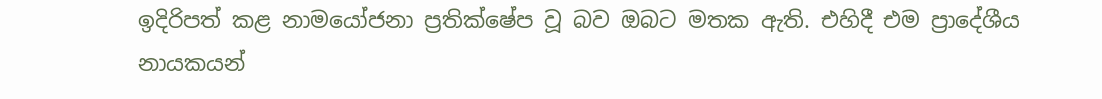ඉදිරිපත් කළ නාමයෝජනා ප්‍රතික්ෂේප වූ බව ඔබට මතක ඇති. එහිදී එම ප්‍රාදේශීය නායකයන්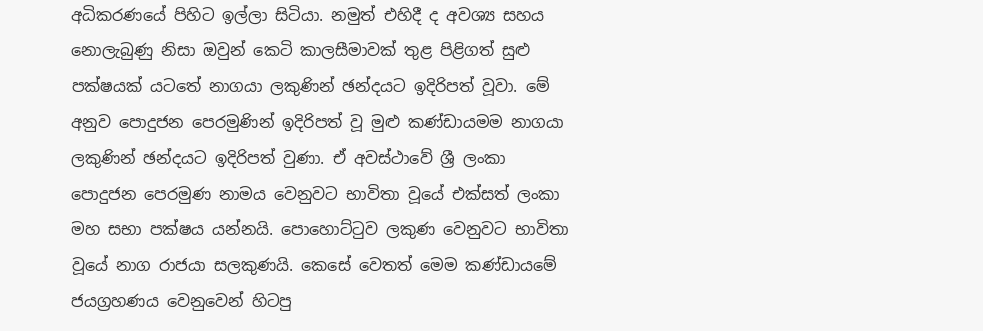අධිකරණයේ පිහිට ඉල්ලා සිටියා. නමුත් එහිදී ද අවශ්‍ය සහය නොලැබුණු නිසා ඔවුන් කෙටි කාලසීමාවක් තුළ පිළිගත් සුළු පක්ෂයක් යටතේ නාගයා ලකුණින් ඡන්දයට ඉදිරිපත් වූවා. මේ අනුව පොදුජන පෙරමුණින් ඉදිරිපත් වූ මුළු කණ්ඩායමම නාගයා ලකුණින් ඡන්දයට ඉදිරිපත් වුණා. ඒ අවස්ථාවේ ශ්‍රී ලංකා පොදුජන පෙරමුණ නාමය වෙනුවට භාවිතා වූයේ එක්සත් ලංකා මහ සභා පක්ෂය යන්නයි. පොහොට්ටුව ලකුණ වෙනුවට භාවිතා වූයේ නාග රාජයා සලකුණයි. කෙසේ වෙතත් මෙම කණ්ඩායමේ ජයග්‍රහණය වෙනුවෙන් හිටපු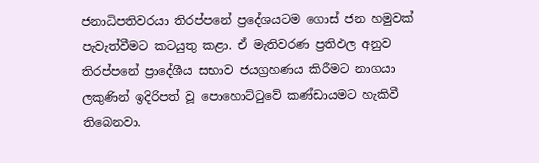ජනාධිපතිවරයා තිරප්පනේ ප්‍රදේශයටම ගොස් ජන හමුවක් පැවැත්වීමට කටයුතු කළා. ඒ මැතිවරණ ප්‍රතිඵල අනුව තිරප්පනේ ප්‍රාදේශීය සභාව ජයග්‍රහණය කිරීමට නාගයා ලකුණින් ඉදිරිපත් වූ පොහොට්ටුවේ කණ්ඩායමට හැකිවී තිබෙනවා.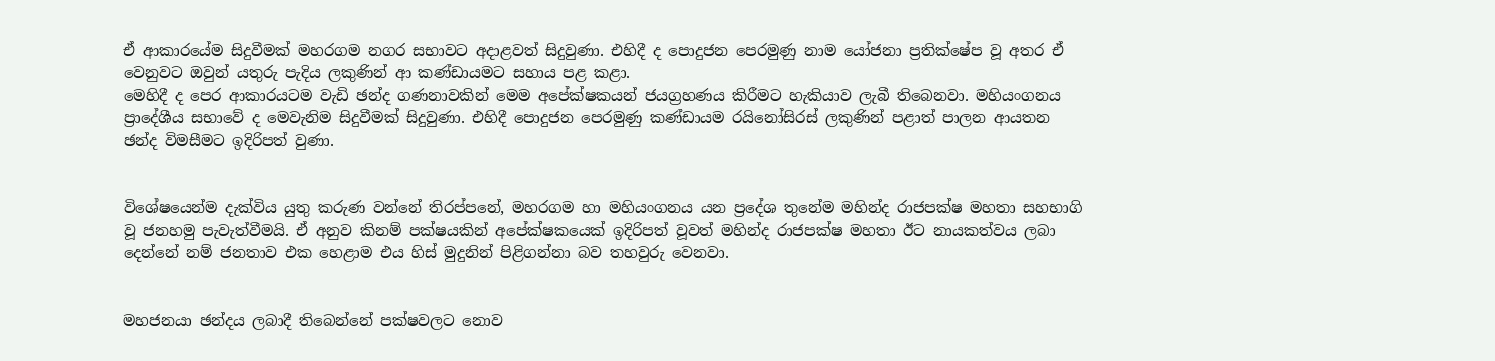ඒ ආකාරයේම සිදුවීමක් මහරගම නගර සභාවට අදාළවත් සිදුවුණා. එහිදී ද පොදුජන පෙරමුණු නාම යෝජනා ප්‍රතික්ෂේප වූ අතර ඒ වෙනුවට ඔවුන් යතුරු පැදිය ලකුණින් ආ කණ්ඩායමට සහාය පළ කළා.
මෙහිදී ද පෙර ආකාරයටම වැඩි ඡන්ද ගණනාවකින් මෙම අපේක්ෂකයන් ජයග්‍රහණය කිරීමට හැකියාව ලැබී තිබෙනවා. මහියංගනය ප්‍රාදේශීය සභාවේ ද මෙවැනිම සිදුවීමක් සිදුවුණා. එහිදී පොදුජන පෙරමුණු කණ්ඩායම රයිනෝසිරස් ලකුණින් පළාත් පාලන ආයතන ඡන්ද විමසීමට ඉදිරිපත් වුණා.


විශේෂයෙන්ම දැක්විය යුතු කරුණ වන්නේ තිරප්පනේ, මහරගම හා මහියංගනය යන ප්‍රදේශ තුනේම මහින්ද රාජපක්ෂ මහතා සහභාගි වූ ජනහමු පැවැත්වීමයි. ඒ අනුව කිනම් පක්ෂයකින් අපේක්ෂකයෙක් ඉදිරිපත් වූවත් මහින්ද රාජපක්ෂ මහතා ඊට නායකත්වය ලබා දෙන්නේ නම් ජනතාව එක හෙළාම එය හිස් මුදුනින් පිළිගන්නා බව තහවුරු වෙනවා.


මහජනයා ඡන්දය ලබාදී තිබෙන්නේ පක්ෂවලට නොව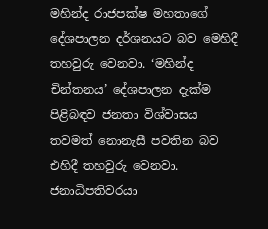මහින්ද රාජපක්ෂ මහතාගේ දේශපාලන දර්ශනයට බව මෙහිදී තහවුරු වෙනවා. ‘මහින්ද චින්තනය’ දේශපාලන දැක්ම පිළිබඳව ජනතා විශ්වාසය තවමත් නොනැසී පවතින බව එහිදී තහවුරු වෙනවා. ජනාධිපතිවරයා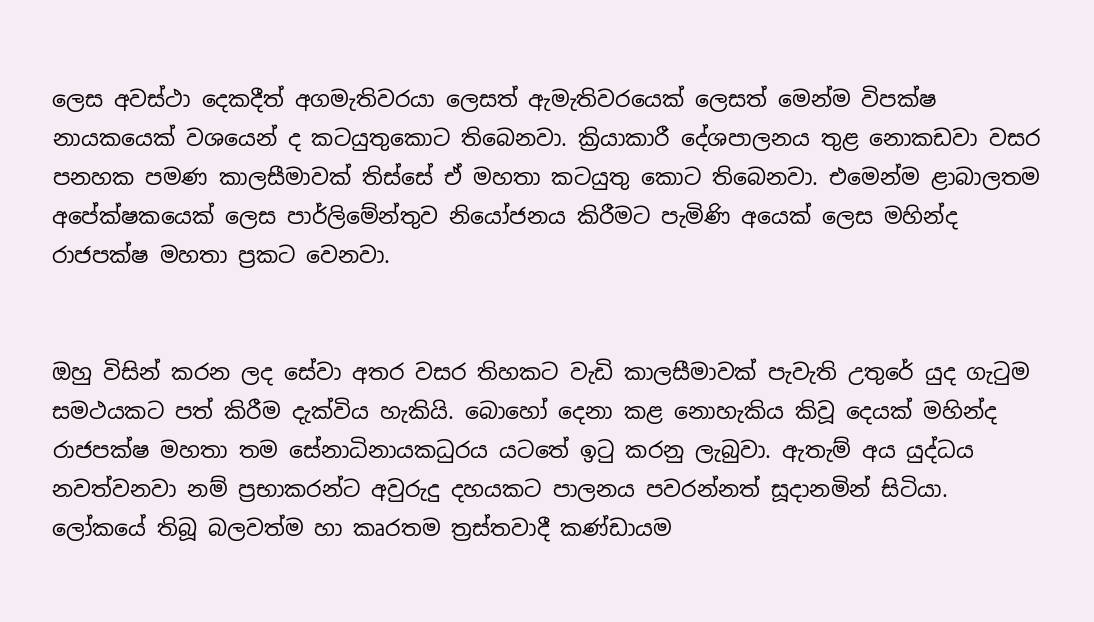ලෙස අවස්ථා දෙකදීත් අගමැතිවරයා ලෙසත් ඇමැතිවරයෙක් ලෙසත් මෙන්ම විපක්ෂ නායකයෙක් වශයෙන් ද කටයුතුකොට තිබෙනවා. ක්‍රියාකාරී දේශපාලනය තුළ නොකඩවා වසර පනහක පමණ කාලසීමාවක් තිස්සේ ඒ මහතා කටයුතු කොට තිබෙනවා. එමෙන්ම ළාබාලතම අපේක්ෂකයෙක් ලෙස පාර්ලිමේන්තුව නියෝජනය කිරීමට පැමිණි අයෙක් ලෙස මහින්ද රාජපක්ෂ මහතා ප්‍රකට වෙනවා.


ඔහු විසින් කරන ලද සේවා අතර වසර තිහකට වැඩි කාලසීමාවක් පැවැති උතුරේ යුද ගැටුම සමථයකට පත් කිරීම දැක්විය හැකියි. බොහෝ දෙනා කළ නොහැකිය කිවූ දෙයක් මහින්ද රාජපක්ෂ මහතා තම සේනාධිනායකධුරය යටතේ ඉටු කරනු ලැබුවා. ඇතැම් අය යුද්ධය නවත්වනවා නම් ප්‍රභාකරන්ට අවුරුදු දහයකට පාලනය පවරන්නත් සූදානමින් සිටියා. ලෝකයේ තිබූ බලවත්ම හා කෘරතම ත්‍රස්තවාදී කණ්ඩායම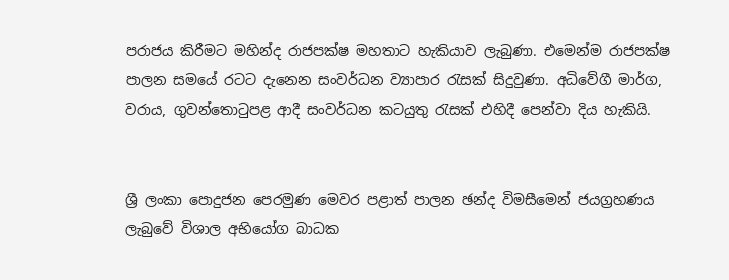පරාජය කිරීමට මහින්ද රාජපක්ෂ මහතාට හැකියාව ලැබුණා. එමෙන්ම රාජපක්ෂ පාලන සමයේ රටට දැනෙන සංවර්ධන ව්‍යාපාර රැසක් සිදුවුණා. අධිවේගී මාර්ග, වරාය, ගුවන්තොටුපළ ආදී සංවර්ධන කටයුතු රැසක් එහිදී පෙන්වා දිය හැකියි.


ශ්‍රී ලංකා පොදුජන පෙරමුණ මෙවර පළාත් පාලන ඡන්ද විමසීමෙන් ජයග්‍රහණය ලැබුවේ විශාල අභියෝග බාධක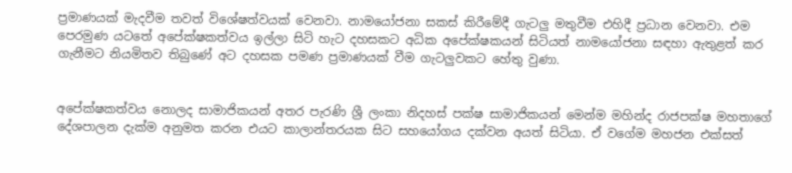ප්‍රමාණයක් මැදවීම තවත් විශේෂත්වයක් වෙනවා. නාමයෝජනා සකස් කිරීමේදී ගැටලු මතුවීම එහිදී ප්‍රධාන වෙනවා. එම පෙරමුණ යටතේ අපේක්ෂකත්වය ඉල්ලා සිටි හැට දහසකට අධික අපේක්ෂකයන් සිටියත් නාමයෝජනා සඳහා ඇතුළත් කර ගැනීමට නියමිතව තිබුණේ අට දහසක පමණ ප්‍රමාණයක් වීම ගැටලුවකට හේතු වුණා.


අපේක්ෂකත්වය නොලද සාමාජිකයන් අතර පැරණි ශ්‍රී ලංකා නිදහස් පක්ෂ සාමාජිකයන් මෙන්ම මහින්ද රාජපක්ෂ මහතාගේ දේශපාලන දැක්ම අනුමත කරන එයට කාලාන්තරයක සිට සහයෝගය දක්වන අයත් සිටියා. ඒ වගේම මහජන එක්සත්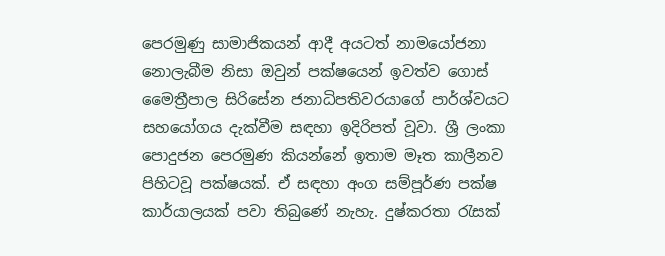පෙරමුණු සාමාජිකයන් ආදී අයටත් නාමයෝජනා නොලැබීම නිසා ඔවුන් පක්ෂයෙන් ඉවත්ව ගොස් මෛත්‍රීපාල සිරිසේන ජනාධිපතිවරයාගේ පාර්ශ්වයට සහයෝගය දැක්වීම සඳහා ඉදිරිපත් වූවා. ශ්‍රී ලංකා පොදුජන පෙරමුණ කියන්නේ ඉතාම මෑත කාලීනව පිහිටවූ පක්ෂයක්. ඒ සඳහා අංග සම්පූර්ණ පක්ෂ කාර්යාලයක් පවා තිබුණේ නැහැ. දුෂ්‍කරතා රැසක්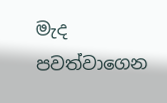මැද පවත්වාගෙන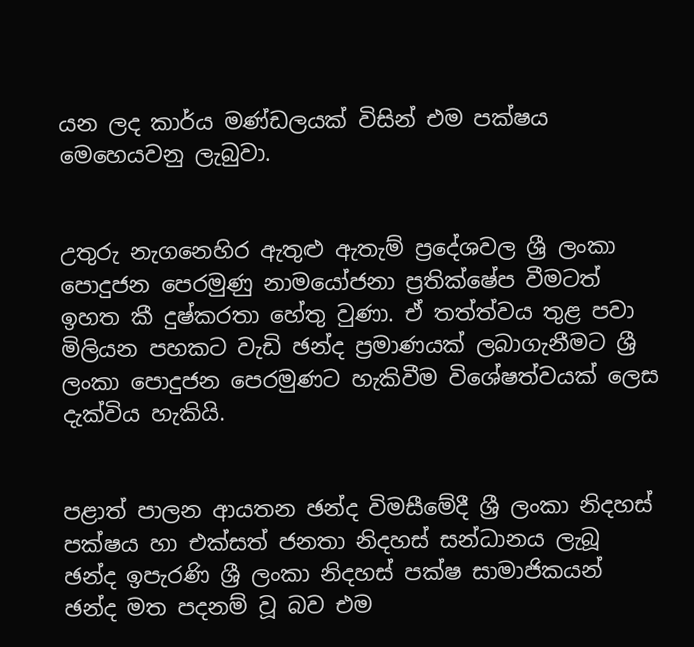යන ලද කාර්ය මණ්ඩලයක් විසින් එම පක්ෂය මෙහෙයවනු ලැබුවා.


උතුරු නැගනෙහිර ඇතුළු ඇතැම් ප්‍රදේශවල ශ්‍රී ලංකා පොදුජන පෙරමුණු නාමයෝජනා ප්‍රතික්ෂේප වීමටත් ඉහත කී දුෂ්කරතා හේතු වුණා. ඒ තත්ත්වය තුළ පවා මිලියන පහකට වැඩි ඡන්ද ප්‍රමාණයක් ලබාගැනීමට ශ්‍රී ලංකා පොදුජන පෙරමුණට හැකිවීම විශේෂත්වයක් ලෙස දැක්විය හැකියි.


පළාත් පාලන ආයතන ඡන්ද විමසීමේදී ශ්‍රී ලංකා නිදහස් පක්ෂය හා එක්සත් ජනතා නිදහස් සන්ධානය ලැබූ ඡන්ද ඉපැරණි ශ්‍රී ලංකා නිදහස් පක්ෂ සාමාජිකයන් ඡන්ද මත පදනම් වූ බව එම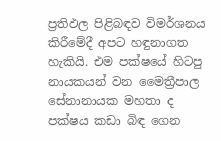ප්‍රතිඵල පිළිබඳව විමර්ශනය කිරීමේදී අපට හඳුනාගත හැකියි. එම පක්ෂයේ හිටපු නායකයන් වන මෛත්‍රීපාල සේනානායක මහතා ද පක්ෂය කඩා බිඳ ගෙන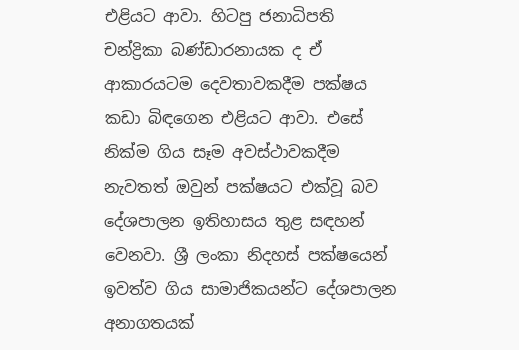එළියට ආවා. හිටපු ජනාධිපති චන්ද්‍රිකා බණ්ඩාරනායක ද ඒ ආකාරයටම දෙවතාවකදීම පක්ෂය කඩා බිඳගෙන එළියට ආවා. එසේ නික්ම ගිය සෑම අවස්ථාවකදීම නැවතත් ඔවුන් පක්ෂයට එක්වූ බව දේශපාලන ඉතිහාසය තුළ සඳහන් වෙනවා. ශ්‍රී ලංකා නිදහස් පක්ෂයෙන් ඉවත්ව ගිය සාමාජිකයන්ට දේශපාලන අනාගතයක්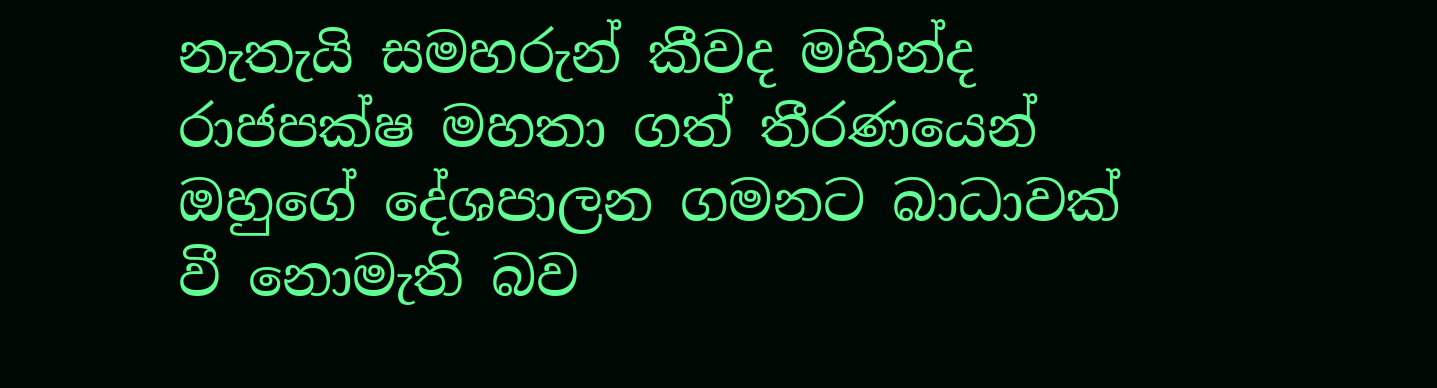නැතැයි සමහරුන් කීවද මහින්ද රාජපක්ෂ මහතා ගත් තීරණයෙන් ඔහුගේ දේශපාලන ගමනට බාධාවක් වී නොමැති බව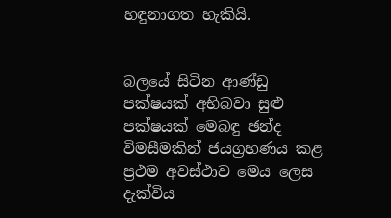හඳුනාගත හැකියි.


බලයේ සිටින ආණ්ඩු පක්ෂයක් අභිබවා සුළු පක්ෂයක් මෙබඳු ඡන්ද විමසීමකින් ජයග්‍රහණය කළ ප්‍රථම අවස්ථාව මෙය ලෙස දැක්විය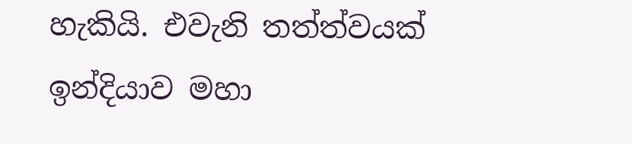හැකියි. එවැනි තත්ත්වයක් ඉන්දියාව මහා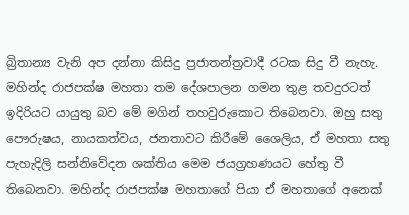බ්‍රිතාන්‍ය වැනි අප දන්නා කිසිදු ප්‍රජාතන්ත්‍රවාදී රටක සිදු වී නැහැ. මහින්ද රාජපක්ෂ මහතා තම දේශපාලන ගමන තුළ තවදුරටත් ඉදිරියට යායුතු බව මේ මගින් තහවුරුකොට තිබෙනවා. ඔහු සතු පෞරුෂය, නායකත්වය, ජනතාවට කිරීමේ ශෛලිය, ඒ මහතා සතු පැහැදිලි සන්නිවේදන ශක්තිය මෙම ජයග්‍රහණයට හේතු වී තිබෙනවා. මහින්ද රාජපක්ෂ මහතාගේ පියා ඒ මහතාගේ අනෙක්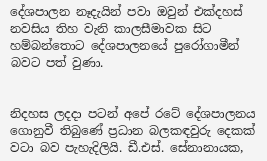දේශපාලන නෑදැයින් පවා ඔවුන් එක්දහස් නවසිය තිහ වැනි කාලසීමාවක සිට හම්බන්තොට දේශපාලනයේ පුරෝගාමීන් බවට පත් වුණා.


නිදහස ලදදා පටන් අපේ රටේ දේශපාලනය ගොනුවී තිබුණේ ප්‍රධාන බලකඳවුරු දෙකක් වටා බව පැහැදිලියි. ඩී.එස්. සේනානායක,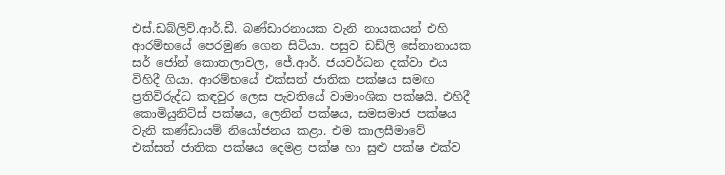එස්.ඩබ්ලිව්.ආර්.ඩී. බණ්ඩාරනායක වැනි නායකයන් එහි ආරම්භයේ පෙරමුණ ගෙන සිටියා. පසුව ඩඩ්ලි සේනානායක සර් ජෝන් කොතලාවල, ජේ.ආර්. ජයවර්ධන දක්වා එය විහිදී ගියා. ආරම්භයේ එක්සත් ජාතික පක්ෂය සමඟ ප්‍රතිවිරුද්ධ කඳවුර ලෙස පැවතියේ වාමාංශික පක්ෂයි. එහිදී කොමියුනිට්ස් පක්ෂය, ලෙනින් පක්ෂය, සමසමාජ පක්ෂය වැනි කණ්ඩායම් නියෝජනය කළා. එම කාලසීමාවේ එක්සත් ජාතික පක්ෂය දෙමළ පක්ෂ හා සුළු පක්ෂ එක්ව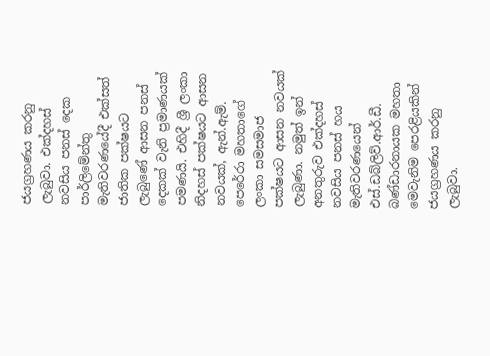ජයග්‍රහණය කරනු ලැබුවා. එක්දහස් නවසිය පනස් දෙක පාර්ලිමේන්තු මැතිවරණයේදී එක්සත් ජාතික පක්ෂයට ලැබුණේ ආසන පනස් දෙකක් වැනි ප්‍රමාණයක් පමණයි. එහිදී ශ්‍රී ලංකා නිදහස් පක්ෂයට ආසන නවයක්, ඇන්.ඇම්. පෙරේරා මහතාගේ ලංකා සමසමාජ පක්ෂයට ආසන නවයක් ලැබුණා. නමුත් ඉන් අනතුරුව එක්දහස් නවසිය පනස් හය මැතිවරණයෙන් එස්.ඩබ්ලිව්.ආර්.ඩී. බණ්ඩාරනායක මහතා මෙවැනිම පෙරළියකින් ජයග්‍රහණය කරනු ලැබුවා.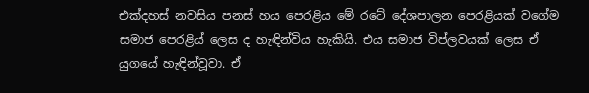එක්දහස් නවසිය පනස් හය පෙරළිය මේ රටේ දේශපාලන පෙරළියක් වගේම සමාජ පෙරළිය් ලෙස ද හැඳින්විය හැකියි. එය සමාජ විප්ලවයක් ලෙස ඒ යුගයේ හැඳින්වූවා. ඒ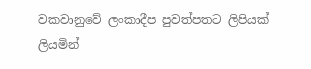වකවානුවේ ලංකාදීප පුවත්පතට ලිපියක් ලියමින්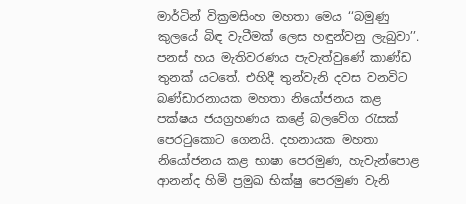මාර්ටින් වික්‍රමසිංහ මහතා මෙය ‘‘බමුණු කුලයේ බිඳ වැටීමක් ලෙස හඳුන්වනු ලැබුවා’’. පනස් හය මැතිවරණය පැවැත්වුණේ කාණ්ඩ තුනක් යටතේ. එහිදී තුන්වැනි දවස වනවිට බණ්ඩාරනායක මහතා නියෝජනය කළ පක්ෂය ජයග්‍රහණය කළේ බලවේග රැසක් පෙරටුකොට ගෙනයි. දහනායක මහතා නියෝජනය කළ භාෂා පෙරමුණ, හැවැන්පොළ ආනන්ද හිමි ප්‍රමුඛ භික්ෂු පෙරමුණ වැනි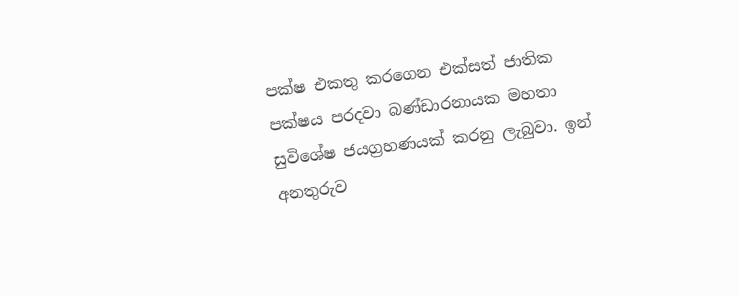පක්ෂ එකතු කරගෙන එක්සත් ජාතික පක්ෂය පරදවා බණ්ඩාරනායක මහතා සුවිශේෂ ජයග්‍රහණයක් කරනු ලැබුවා. ඉන් අනතුරුව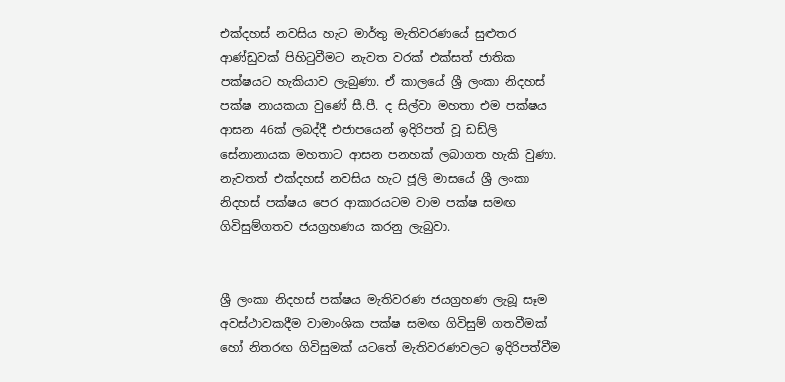එක්දහස් නවසිය හැට මාර්තු මැතිවරණයේ සුළුතර ආණ්ඩුවක් පිහිටුවීමට නැවත වරක් එක්සත් ජාතික පක්ෂයට හැකියාව ලැබුණා. ඒ කාලයේ ශ්‍රී ලංකා නිදහස් පක්ෂ නායකයා වුණේ සී.පී. ද සිල්වා මහතා එම පක්ෂය ආසන 46ක් ලබද්දී එජාපයෙන් ඉදිරිපත් වූ ඩඩ්ලි සේනානායක මහතාට ආසන පනහක් ලබාගත හැකි වුණා. නැවතත් එක්දහස් නවසිය හැට ජූලි මාසයේ ශ්‍රී ලංකා නිදහස් පක්ෂය පෙර ආකාරයටම වාම පක්ෂ සමඟ ගිවිසුම්ගතව ජයග්‍රහණය කරනු ලැබුවා.


ශ්‍රී ලංකා නිදහස් පක්ෂය මැතිවරණ ජයග්‍රහණ ලැබූ සෑම අවස්ථාවකදීම වාමාංශික පක්ෂ සමඟ ගිවිසුම් ගතවීමක් හෝ නිතරඟ ගිවිසුමක් යටතේ මැතිවරණවලට ඉදිරිපත්වීම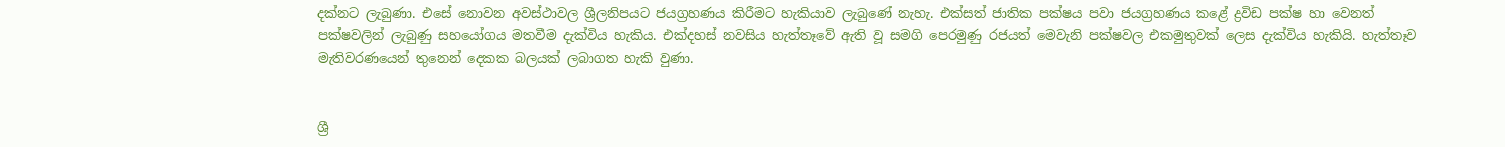දක්නට ලැබුණා. එසේ නොවන අවස්ථාවල ශ්‍රීලනිපයට ජයග්‍රහණය කිරීමට හැකියාව ලැබුණේ නැහැ. එක්සත් ජාතික පක්ෂය පවා ජයග්‍රහණය කළේ ද්‍රවිඩ පක්ෂ හා වෙනත් පක්ෂවලින් ලැබුණු සහයෝගය මතවීම දැක්විය හැකිය. එක්දහස් නවසිය හැත්තෑවේ ඇති වූ සමගි පෙරමුණු රජයත් මෙවැනි පක්ෂවල එකමුතුවක් ලෙස දැක්විය හැකියි. හැත්තෑව මැතිවරණයෙන් තුනෙන් දෙකක බලයක් ලබාගත හැකි වුණා.


ශ්‍රී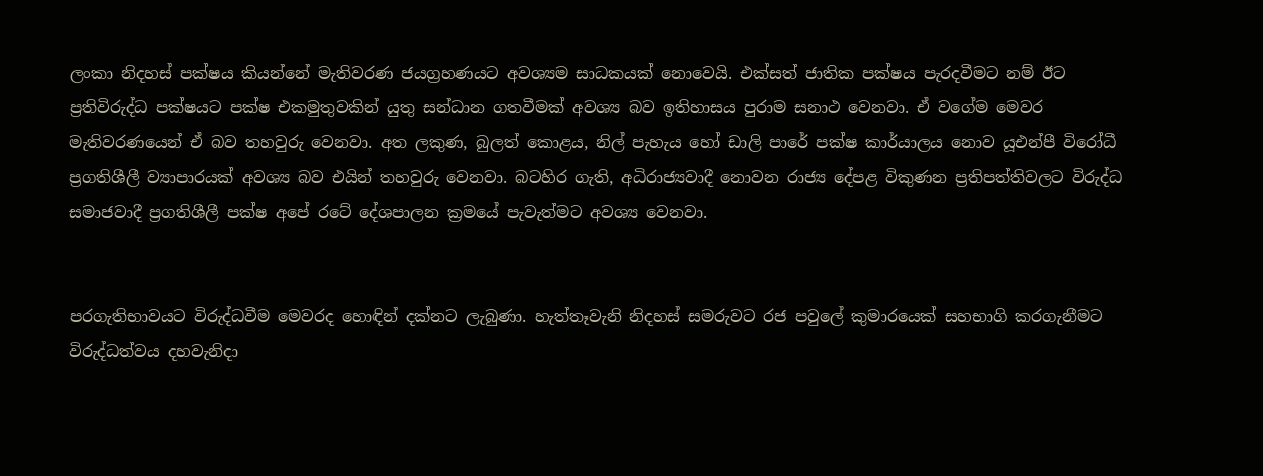ලංකා නිදහස් පක්ෂය කියන්නේ මැතිවරණ ජයග්‍රහණයට අවශ්‍යම සාධකයක් නොවෙයි. එක්සත් ජාතික පක්ෂය පැරදවීමට නම් ඊට ප්‍රතිවිරුද්ධ පක්ෂයට පක්ෂ එකමුතුවකින් යුතු සන්ධාන ගතවීමක් අවශ්‍ය බව ඉතිහාසය පුරාම සනාථ වෙනවා. ඒ වගේම මෙවර මැතිවරණයෙන් ඒ බව තහවුරු වෙනවා. අත ලකුණ, බුලත් කොළය, නිල් පැහැය හෝ ඩාලි පාරේ පක්ෂ කාර්යාලය නොව යූඑන්පී විරෝධී ප්‍රගතිශීලී ව්‍යාපාරයක් අවශ්‍ය බව එයින් තහවුරු වෙනවා. බටහිර ගැති, අධිරාජ්‍යවාදී නොවන රාජ්‍ය දේපළ විකුණන ප්‍රතිපත්තිවලට විරුද්ධ සමාජවාදී ප්‍රගතිශීලී පක්ෂ අපේ රටේ දේශපාලන ක්‍රමයේ පැවැත්මට අවශ්‍ය වෙනවා.


පරගැතිභාවයට විරුද්ධවීම මෙවරද හොඳින් දක්නට ලැබුණා. හැත්තෑවැනි නිදහස් සමරුවට රජ පවුලේ කුමාරයෙක් සහභාගි කරගැනීමට විරුද්ධත්වය දහවැනිදා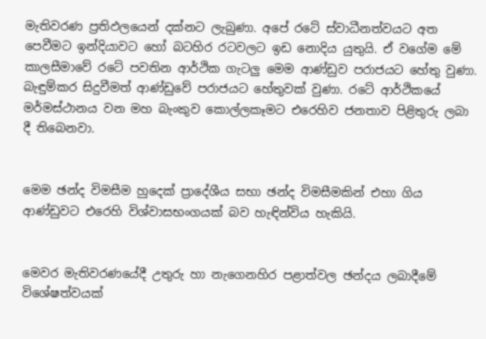මැතිවරණ ප්‍රතිඵලයෙන් දක්නට ලැබුණා. අපේ රටේ ස්වාධීනත්වයට අත පෙවීමට ඉන්දියාවට හෝ බටහිර රටවලට ඉඩ නොදිය යුතුයි. ඒ වගේම මේ කාලසීමාවේ රටේ පවතින ආර්ථික ගැටලු මෙම ආණ්ඩුව පරාජයට හේතු වුණා. බැඳුම්කර සිදුවීමත් ආණ්ඩුවේ පරාජයට හේතුවක් වුණා. රටේ ආර්ථිකයේ මර්මස්ථානය වන මහ බැංකුව කොල්ලකෑමට එරෙහිව ජනතාව පිළිතුරු ලබා දී තිබෙනවා.


මෙම ඡන්ද විමසීම හුදෙක් ප්‍රාදේශීය සභා ඡන්ද විමසීමකින් එහා ගිය ආණ්ඩුවට එරෙහි විශ්‍වාසභංගයක් බව හැඳින්විය හැකියි.


මෙවර මැතිවරණයේදී උතුරු හා නැගෙනහිර පළාත්වල ඡන්දය ලබාදීමේ විශේෂත්වයක්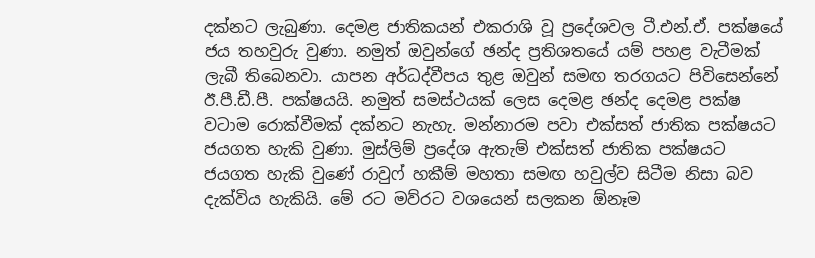දක්නට ලැබුණා. දෙමළ ජාතිකයන් එකරාශි වූ ප්‍රදේශවල ටී.එන්.ඒ. පක්ෂයේ ජය තහවුරු වුණා. නමුත් ඔවුන්ගේ ඡන්ද ප්‍රතිශතයේ යම් පහළ වැටීමක් ලැබී තිබෙනවා. යාපන අර්ධද්වීපය තුළ ඔවුන් සමඟ තරගයට පිවිසෙන්නේ ඊ.පී.ඩී.පී. පක්ෂයයි. නමුත් සමස්ථයක් ලෙස දෙමළ ඡන්ද දෙමළ පක්ෂ වටාම රොක්වීමක් දක්නට නැහැ. මන්නාරම පවා එක්සත් ජාතික පක්ෂයට ජයගත හැකි වුණා. මුස්ලිම් ප්‍රදේශ ඇතැම් එක්සත් ජාතික පක්ෂයට ජයගත හැකි වුණේ රාවුෆ් හකීම් මහතා සමඟ හවුල්ව සිටීම නිසා බව දැක්විය හැකියි. මේ රට මව්රට වශයෙන් සලකන ඕනෑම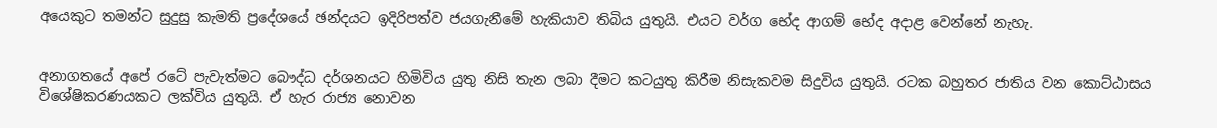අයෙකුට තමන්ට සුදුසු කැමති ප්‍රදේශයේ ඡන්දයට ඉදිරිපත්ව ජයගැනීමේ හැකියාව තිබිය යුතුයි. එයට වර්ග භේද ආගම් භේද අදාළ වෙන්නේ නැහැ.


අනාගතයේ අපේ රටේ පැවැත්මට බෞද්ධ දර්ශනයට හිමිවිය යුතු නිසි තැන ලබා දීමට කටයුතු කිරීම නිසැකවම සිදුවිය යුතුයි. රටක බහුතර ජාතිය වන කොට්ඨාසය විශේෂිකරණයකට ලක්විය යුතුයි. ඒ හැර රාජ්‍ය නොවන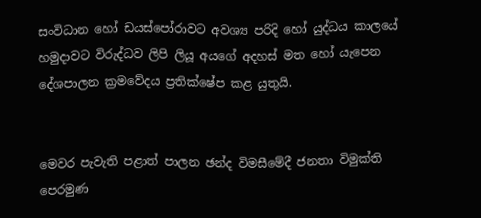සංවිධාන හෝ ඩයස්පෝරාවට අවශ්‍ය පරිදි හෝ යුද්ධය කාලයේ හමුදාවට විරුද්ධව ලිපි ලියූ අයගේ අදහස් මත හෝ යැපෙන දේශපාලන ක්‍රමවේදය ප්‍රතික්ෂේප කළ යුතුයි.


මෙවර පැවැති පළාත් පාලන ඡන්ද විමසීමේදී ජනතා විමුක්ති පෙරමුණ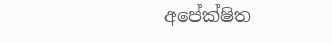අපේක්ෂිත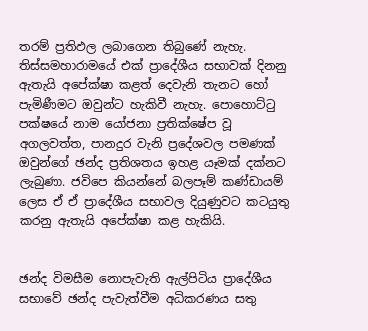තරම් ප්‍රතිඵල ලබාගෙන තිබුණේ නැහැ. තිස්සමහාරාමයේ එක් ප්‍රාදේශීය සභාවක් දිනනු  ඇතැයි අපේක්ෂා කළත් දෙවැනි තැනට හෝ පැමිණීමට ඔවුන්ට හැකිවී නැහැ. පොහොට්ටු පක්ෂයේ නාම යෝජනා ප්‍රතික්ෂේප වූ අගලවත්ත, පානදුර වැනි ප්‍රදේශවල පමණක් ඔවුන්ගේ ඡන්ද ප්‍රතිශතය ඉහළ යෑමක් දක්නට ලැබුණා. ජවිපෙ කියන්නේ බලපෑම් කණ්ඩායම් ලෙස ඒ ඒ ප්‍රාදේශීය සභාවල දියුණුවට කටයුතු කරනු ඇතැයි අපේක්ෂා කළ හැකියි.


ඡන්ද විමසීම නොපැවැති ඇල්පිටිය ප්‍රාදේශීය සභාවේ ඡන්ද පැවැත්වීම අධිකරණය සතු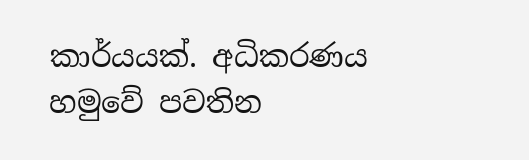කාර්යයක්. අධිකරණය හමුවේ පවතින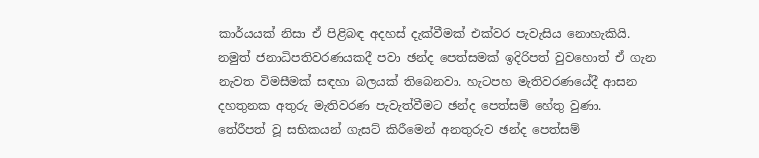කාර්යයක් නිසා ඒ පිළිබඳ අදහස් දැක්වීමක් එක්වර පැවැසිය නොහැකියි. නමුත් ජනාධිපතිවරණයකදී පවා ඡන්ද පෙත්සමක් ඉදිරිපත් වුවහොත් ඒ ගැන නැවත විමසීමක් සඳහා බලයක් තිබෙනවා. හැටපහ මැතිවරණයේදී ආසන දහතුනක අතුරු මැතිවරණ පැවැත්වීමට ඡන්ද පෙත්සම් හේතු වුණා.
තේරීපත් වූ සභිකයන් ගැසට් කිරීමෙන් අනතුරුව ඡන්ද පෙත්සම්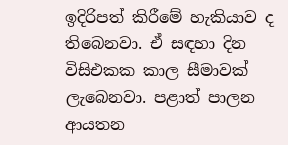ඉදිරිපත් කිරීමේ හැකියාව ද තිබෙනවා. ඒ සඳහා දින විසිඑකක කාල සීමාවක් ලැබෙනවා. පළාත් පාලන ආයතන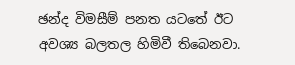ඡන්ද විමසීම් පනත යටතේ ඊට අවශ්‍ය බලතල හිමිවී තිබෙනවා.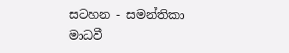සටහන - සමන්තිකා මාධවී